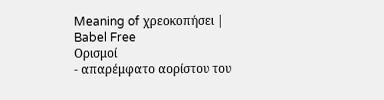Meaning of χρεοκοπήσει | Babel Free
Ορισμοί
- απαρέμφατο αορίστου του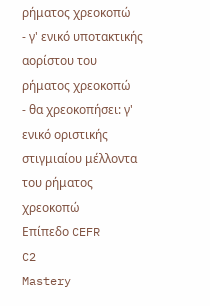ρήματος χρεοκοπώ
- γ' ενικό υποτακτικής αορίστου του ρήματος χρεοκοπώ
- θα χρεοκοπήσει: γ' ενικό οριστικής στιγμιαίου μέλλοντα του ρήματος χρεοκοπώ
Επίπεδο CEFR
C2
Mastery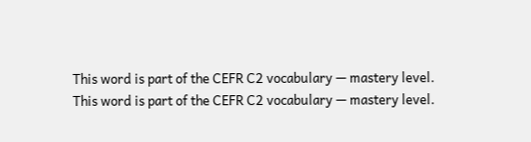This word is part of the CEFR C2 vocabulary — mastery level.
This word is part of the CEFR C2 vocabulary — mastery level.